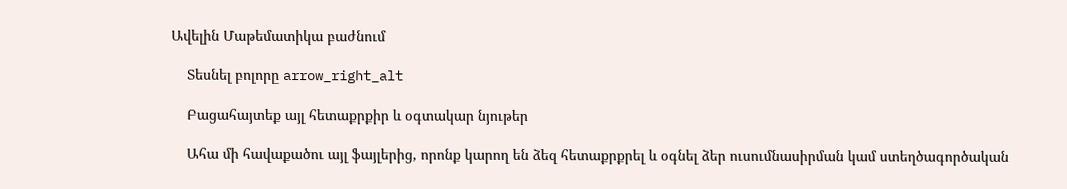Ավելին Մաթեմատիկա բաժնում

    Տեսնել բոլորը arrow_right_alt

    Բացահայտեք այլ հետաքրքիր և օգտակար նյութեր

    Ահա մի հավաքածու այլ ֆայլերից, որոնք կարող են ձեզ հետաքրքրել և օգնել ձեր ուսումնասիրման կամ ստեղծագործական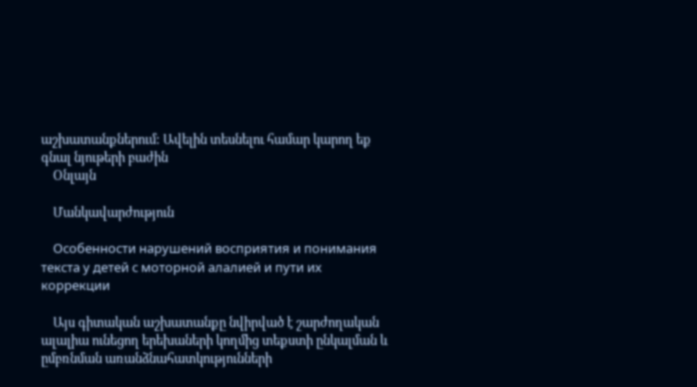աշխատանքներում: Ավելին տեսնելու համար կարող եք գնալ նյութերի բաժին
    Օնլայն

    Մանկավարժություն

    Особенности нарушений восприятия и понимания текста у детей с моторной алалией и пути их коррекции

    Այս գիտական աշխատանքը նվիրված է շարժողական ալալիա ունեցող երեխաների կողմից տեքստի ընկալման և ըմբռնման առանձնահատկությունների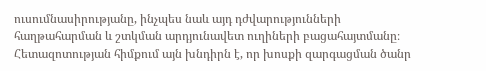ուսումնասիրությանը, ինչպես նաև այդ դժվարությունների հաղթահարման և շտկման արդյունավետ ուղիների բացահայտմանը։ Հետազոտության հիմքում այն խնդիրն է, որ խոսքի զարգացման ծանր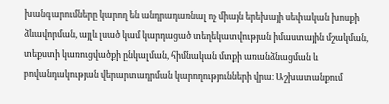խանգարումները կարող են անդրադառնալ ոչ միայն երեխայի սեփական խոսքի ձևավորման, այլև լսած կամ կարդացած տեղեկատվության իմաստային մշակման, տեքստի կառուցվածքի ընկալման, հիմնական մտքի առանձնացման և բովանդակության վերարտադրման կարողությունների վրա։ Աշխատանքում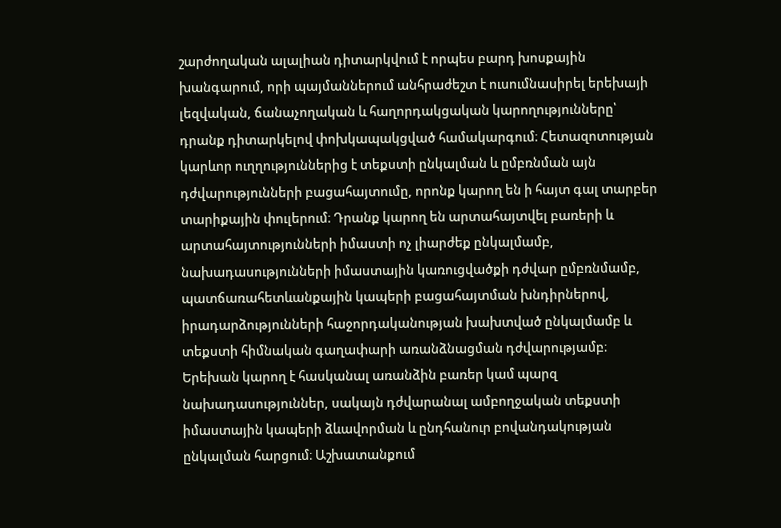շարժողական ալալիան դիտարկվում է որպես բարդ խոսքային խանգարում, որի պայմաններում անհրաժեշտ է ուսումնասիրել երեխայի լեզվական, ճանաչողական և հաղորդակցական կարողությունները՝ դրանք դիտարկելով փոխկապակցված համակարգում։ Հետազոտության կարևոր ուղղություններից է տեքստի ընկալման և ըմբռնման այն դժվարությունների բացահայտումը, որոնք կարող են ի հայտ գալ տարբեր տարիքային փուլերում։ Դրանք կարող են արտահայտվել բառերի և արտահայտությունների իմաստի ոչ լիարժեք ընկալմամբ, նախադասությունների իմաստային կառուցվածքի դժվար ըմբռնմամբ, պատճառահետևանքային կապերի բացահայտման խնդիրներով, իրադարձությունների հաջորդականության խախտված ընկալմամբ և տեքստի հիմնական գաղափարի առանձնացման դժվարությամբ։ Երեխան կարող է հասկանալ առանձին բառեր կամ պարզ նախադասություններ, սակայն դժվարանալ ամբողջական տեքստի իմաստային կապերի ձևավորման և ընդհանուր բովանդակության ընկալման հարցում։ Աշխատանքում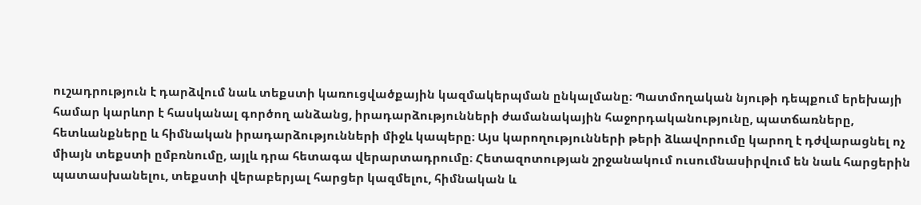ուշադրություն է դարձվում նաև տեքստի կառուցվածքային կազմակերպման ընկալմանը։ Պատմողական նյութի դեպքում երեխայի համար կարևոր է հասկանալ գործող անձանց, իրադարձությունների ժամանակային հաջորդականությունը, պատճառները, հետևանքները և հիմնական իրադարձությունների միջև կապերը։ Այս կարողությունների թերի ձևավորումը կարող է դժվարացնել ոչ միայն տեքստի ըմբռնումը, այլև դրա հետագա վերարտադրումը։ Հետազոտության շրջանակում ուսումնասիրվում են նաև հարցերին պատասխանելու, տեքստի վերաբերյալ հարցեր կազմելու, հիմնական և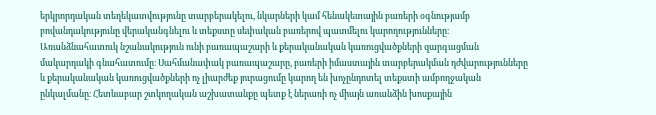երկրորդական տեղեկատվությունը տարբերակելու, նկարների կամ հենակետային բառերի օգնությամբ բովանդակությունը վերականգնելու և տեքստը սեփական բառերով պատմելու կարողությունները։ Առանձնահատուկ նշանակություն ունի բառապաշարի և քերականական կառուցվածքների զարգացման մակարդակի գնահատումը։ Սահմանափակ բառապաշարը, բառերի իմաստային տարբերակման դժվարությունները և քերականական կառուցվածքների ոչ լիարժեք յուրացումը կարող են խոչընդոտել տեքստի ամբողջական ընկալմանը։ Հետևաբար շտկողական աշխատանքը պետք է ներառի ոչ միայն առանձին խոսքային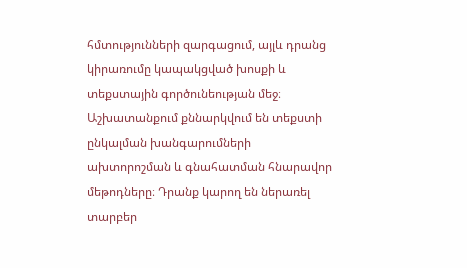հմտությունների զարգացում, այլև դրանց կիրառումը կապակցված խոսքի և տեքստային գործունեության մեջ։ Աշխատանքում քննարկվում են տեքստի ընկալման խանգարումների ախտորոշման և գնահատման հնարավոր մեթոդները։ Դրանք կարող են ներառել տարբեր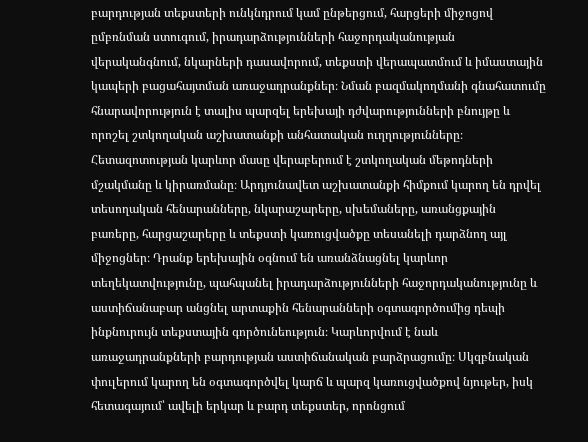բարդության տեքստերի ունկնդրում կամ ընթերցում, հարցերի միջոցով ըմբռնման ստուգում, իրադարձությունների հաջորդականության վերականգնում, նկարների դասավորում, տեքստի վերապատմում և իմաստային կապերի բացահայտման առաջադրանքներ։ Նման բազմակողմանի գնահատումը հնարավորություն է տալիս պարզել երեխայի դժվարությունների բնույթը և որոշել շտկողական աշխատանքի անհատական ուղղությունները։ Հետազոտության կարևոր մասը վերաբերում է շտկողական մեթոդների մշակմանը և կիրառմանը։ Արդյունավետ աշխատանքի հիմքում կարող են դրվել տեսողական հենարանները, նկարաշարերը, սխեմաները, առանցքային բառերը, հարցաշարերը և տեքստի կառուցվածքը տեսանելի դարձնող այլ միջոցներ։ Դրանք երեխային օգնում են առանձնացնել կարևոր տեղեկատվությունը, պահպանել իրադարձությունների հաջորդականությունը և աստիճանաբար անցնել արտաքին հենարանների օգտագործումից դեպի ինքնուրույն տեքստային գործունեություն։ Կարևորվում է նաև առաջադրանքների բարդության աստիճանական բարձրացումը։ Սկզբնական փուլերում կարող են օգտագործվել կարճ և պարզ կառուցվածքով նյութեր, իսկ հետագայում՝ ավելի երկար և բարդ տեքստեր, որոնցում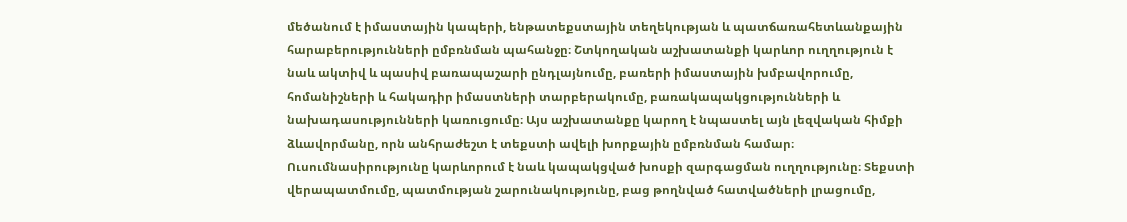մեծանում է իմաստային կապերի, ենթատեքստային տեղեկության և պատճառահետևանքային հարաբերությունների ըմբռնման պահանջը։ Շտկողական աշխատանքի կարևոր ուղղություն է նաև ակտիվ և պասիվ բառապաշարի ընդլայնումը, բառերի իմաստային խմբավորումը, հոմանիշների և հակադիր իմաստների տարբերակումը, բառակապակցությունների և նախադասությունների կառուցումը։ Այս աշխատանքը կարող է նպաստել այն լեզվական հիմքի ձևավորմանը, որն անհրաժեշտ է տեքստի ավելի խորքային ըմբռնման համար։ Ուսումնասիրությունը կարևորում է նաև կապակցված խոսքի զարգացման ուղղությունը։ Տեքստի վերապատմումը, պատմության շարունակությունը, բաց թողնված հատվածների լրացումը,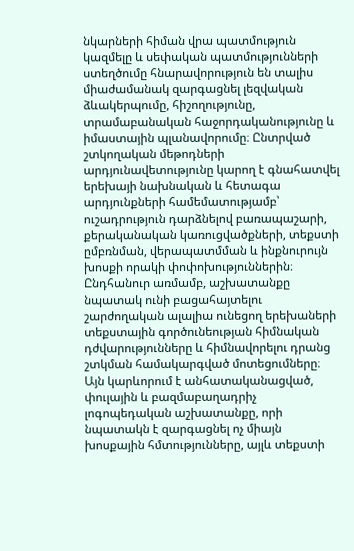նկարների հիման վրա պատմություն կազմելը և սեփական պատմությունների ստեղծումը հնարավորություն են տալիս միաժամանակ զարգացնել լեզվական ձևակերպումը, հիշողությունը, տրամաբանական հաջորդականությունը և իմաստային պլանավորումը։ Ընտրված շտկողական մեթոդների արդյունավետությունը կարող է գնահատվել երեխայի նախնական և հետագա արդյունքների համեմատությամբ՝ ուշադրություն դարձնելով բառապաշարի, քերականական կառուցվածքների, տեքստի ըմբռնման, վերապատմման և ինքնուրույն խոսքի որակի փոփոխություններին։ Ընդհանուր առմամբ, աշխատանքը նպատակ ունի բացահայտելու շարժողական ալալիա ունեցող երեխաների տեքստային գործունեության հիմնական դժվարությունները և հիմնավորելու դրանց շտկման համակարգված մոտեցումները։ Այն կարևորում է անհատականացված, փուլային և բազմաբաղադրիչ լոգոպեդական աշխատանքը, որի նպատակն է զարգացնել ոչ միայն խոսքային հմտությունները, այլև տեքստի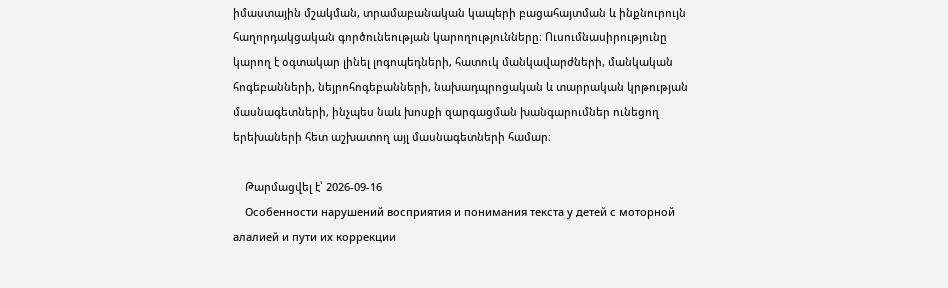իմաստային մշակման, տրամաբանական կապերի բացահայտման և ինքնուրույն հաղորդակցական գործունեության կարողությունները։ Ուսումնասիրությունը կարող է օգտակար լինել լոգոպեդների, հատուկ մանկավարժների, մանկական հոգեբանների, նեյրոհոգեբանների, նախադպրոցական և տարրական կրթության մասնագետների, ինչպես նաև խոսքի զարգացման խանգարումներ ունեցող երեխաների հետ աշխատող այլ մասնագետների համար։

    Թարմացվել է՝ 2026-09-16
    Особенности нарушений восприятия и понимания текста у детей с моторной алалией и пути их коррекции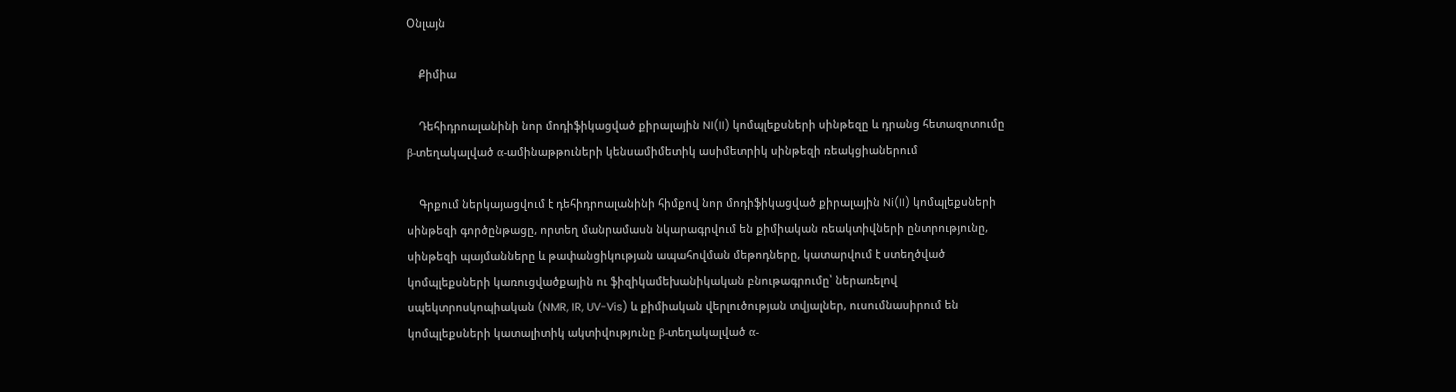Օնլայն

    Քիմիա

    Դեհիդրոալանինի նոր մոդիֆիկացված քիրալային NI(II) կոմպլեքսների սինթեզը և դրանց հետազոտումը β-տեղակալված α-ամինաթթուների կենսամիմետիկ ասիմետրիկ սինթեզի ռեակցիաներում

    Գրքում ներկայացվում է դեհիդրոալանինի հիմքով նոր մոդիֆիկացված քիրալային Ni(II) կոմպլեքսների սինթեզի գործընթացը, որտեղ մանրամասն նկարագրվում են քիմիական ռեակտիվների ընտրությունը, սինթեզի պայմանները և թափանցիկության ապահովման մեթոդները, կատարվում է ստեղծված կոմպլեքսների կառուցվածքային ու ֆիզիկամեխանիկական բնութագրումը՝ ներառելով սպեկտրոսկոպիական (NMR, IR, UV-Vis) և քիմիական վերլուծության տվյալներ, ուսումնասիրում են կոմպլեքսների կատալիտիկ ակտիվությունը β-տեղակալված α-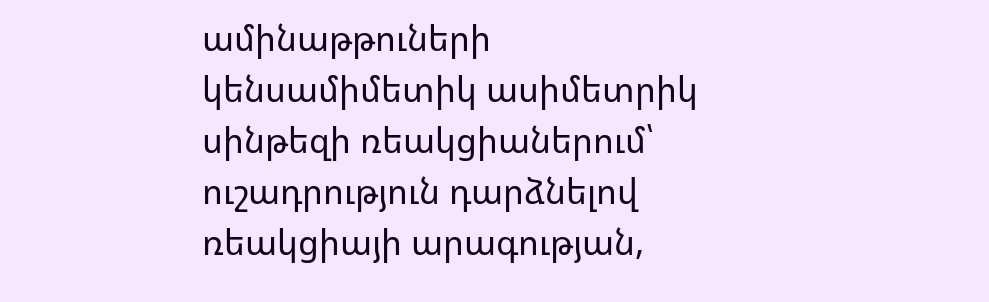ամինաթթուների կենսամիմետիկ ասիմետրիկ սինթեզի ռեակցիաներում՝ ուշադրություն դարձնելով ռեակցիայի արագության,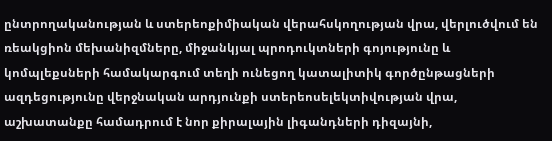ընտրողականության և ստերեոքիմիական վերահսկողության վրա, վերլուծվում են ռեակցիոն մեխանիզմները, միջանկյալ պրոդուկտների գոյությունը և կոմպլեքսների համակարգում տեղի ունեցող կատալիտիկ գործընթացների ազդեցությունը վերջնական արդյունքի ստերեոսելեկտիվության վրա, աշխատանքը համադրում է նոր քիրալային լիգանդների դիզայնի,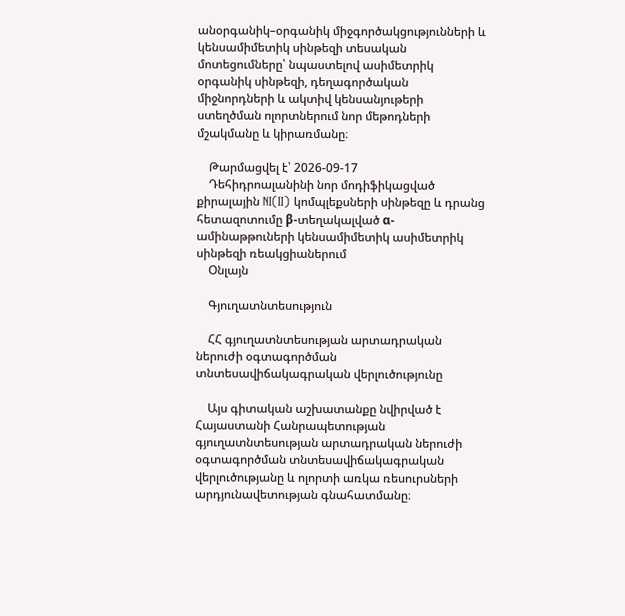անօրգանիկ–օրգանիկ միջգործակցությունների և կենսամիմետիկ սինթեզի տեսական մոտեցումները՝ նպաստելով ասիմետրիկ օրգանիկ սինթեզի, դեղագործական միջնորդների և ակտիվ կենսանյութերի ստեղծման ոլորտներում նոր մեթոդների մշակմանը և կիրառմանը։

    Թարմացվել է՝ 2026-09-17
    Դեհիդրոալանինի նոր մոդիֆիկացված քիրալային NI(II) կոմպլեքսների սինթեզը և դրանց հետազոտումը β-տեղակալված α-ամինաթթուների կենսամիմետիկ ասիմետրիկ սինթեզի ռեակցիաներում
    Օնլայն

    Գյուղատնտեսություն

    ՀՀ գյուղատնտեսության արտադրական ներուժի օգտագործման տնտեսավիճակագրական վերլուծությունը

    Այս գիտական աշխատանքը նվիրված է Հայաստանի Հանրապետության գյուղատնտեսության արտադրական ներուժի օգտագործման տնտեսավիճակագրական վերլուծությանը և ոլորտի առկա ռեսուրսների արդյունավետության գնահատմանը։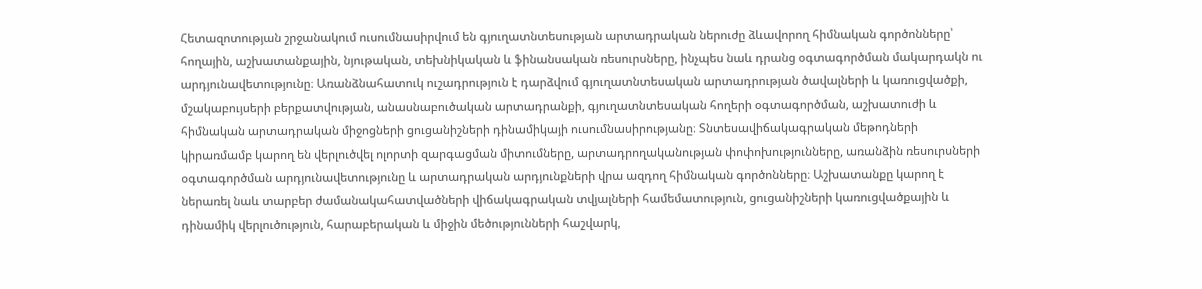Հետազոտության շրջանակում ուսումնասիրվում են գյուղատնտեսության արտադրական ներուժը ձևավորող հիմնական գործոնները՝ հողային, աշխատանքային, նյութական, տեխնիկական և ֆինանսական ռեսուրսները, ինչպես նաև դրանց օգտագործման մակարդակն ու արդյունավետությունը։ Առանձնահատուկ ուշադրություն է դարձվում գյուղատնտեսական արտադրության ծավալների և կառուցվածքի, մշակաբույսերի բերքատվության, անասնաբուծական արտադրանքի, գյուղատնտեսական հողերի օգտագործման, աշխատուժի և հիմնական արտադրական միջոցների ցուցանիշների դինամիկայի ուսումնասիրությանը։ Տնտեսավիճակագրական մեթոդների կիրառմամբ կարող են վերլուծվել ոլորտի զարգացման միտումները, արտադրողականության փոփոխությունները, առանձին ռեսուրսների օգտագործման արդյունավետությունը և արտադրական արդյունքների վրա ազդող հիմնական գործոնները։ Աշխատանքը կարող է ներառել նաև տարբեր ժամանակահատվածների վիճակագրական տվյալների համեմատություն, ցուցանիշների կառուցվածքային և դինամիկ վերլուծություն, հարաբերական և միջին մեծությունների հաշվարկ,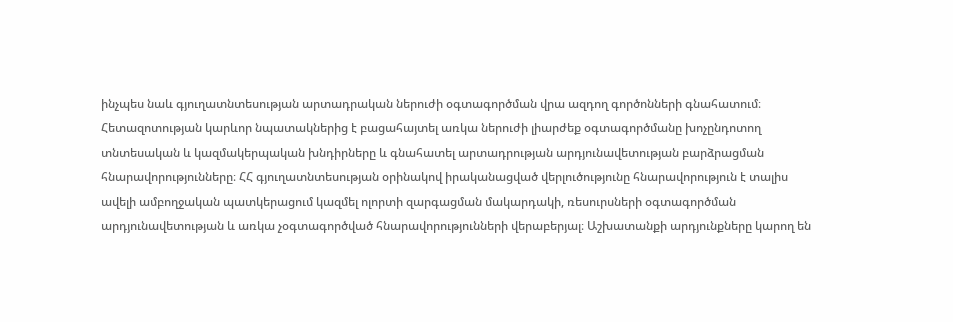ինչպես նաև գյուղատնտեսության արտադրական ներուժի օգտագործման վրա ազդող գործոնների գնահատում։ Հետազոտության կարևոր նպատակներից է բացահայտել առկա ներուժի լիարժեք օգտագործմանը խոչընդոտող տնտեսական և կազմակերպական խնդիրները և գնահատել արտադրության արդյունավետության բարձրացման հնարավորությունները։ ՀՀ գյուղատնտեսության օրինակով իրականացված վերլուծությունը հնարավորություն է տալիս ավելի ամբողջական պատկերացում կազմել ոլորտի զարգացման մակարդակի, ռեսուրսների օգտագործման արդյունավետության և առկա չօգտագործված հնարավորությունների վերաբերյալ։ Աշխատանքի արդյունքները կարող են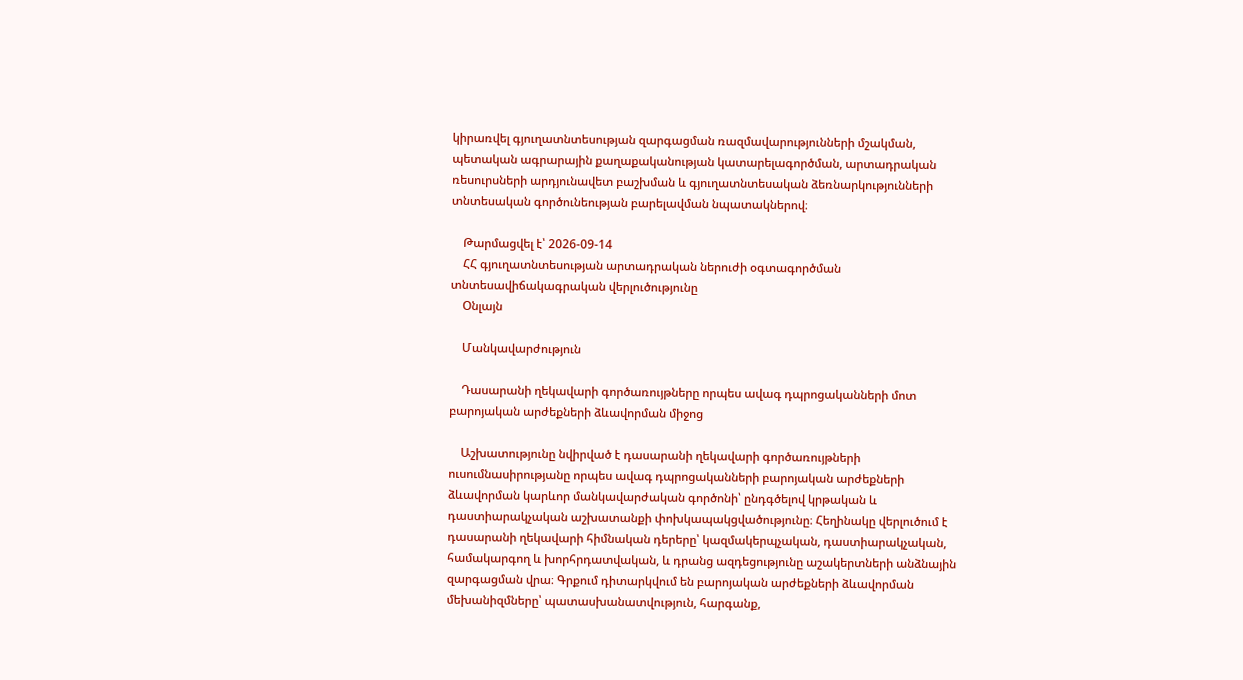կիրառվել գյուղատնտեսության զարգացման ռազմավարությունների մշակման, պետական ագրարային քաղաքականության կատարելագործման, արտադրական ռեսուրսների արդյունավետ բաշխման և գյուղատնտեսական ձեռնարկությունների տնտեսական գործունեության բարելավման նպատակներով։

    Թարմացվել է՝ 2026-09-14
    ՀՀ գյուղատնտեսության արտադրական ներուժի օգտագործման տնտեսավիճակագրական վերլուծությունը
    Օնլայն

    Մանկավարժություն

    Դասարանի ղեկավարի գործառույթները որպես ավագ դպրոցականների մոտ բարոյական արժեքների ձևավորման միջոց

    Աշխատությունը նվիրված է դասարանի ղեկավարի գործառույթների ուսումնասիրությանը որպես ավագ դպրոցականների բարոյական արժեքների ձևավորման կարևոր մանկավարժական գործոնի՝ ընդգծելով կրթական և դաստիարակչական աշխատանքի փոխկապակցվածությունը։ Հեղինակը վերլուծում է դասարանի ղեկավարի հիմնական դերերը՝ կազմակերպչական, դաստիարակչական, համակարգող և խորհրդատվական, և դրանց ազդեցությունը աշակերտների անձնային զարգացման վրա։ Գրքում դիտարկվում են բարոյական արժեքների ձևավորման մեխանիզմները՝ պատասխանատվություն, հարգանք,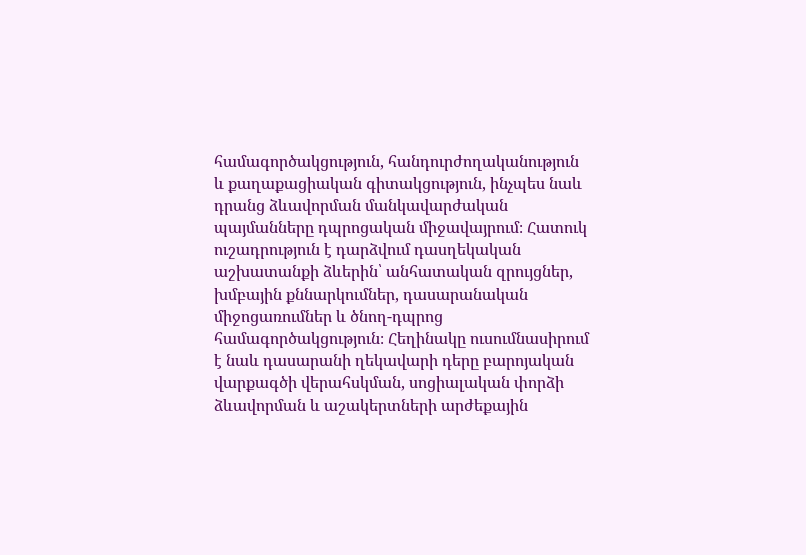համագործակցություն, հանդուրժողականություն և քաղաքացիական գիտակցություն, ինչպես նաև դրանց ձևավորման մանկավարժական պայմանները դպրոցական միջավայրում։ Հատուկ ուշադրություն է դարձվում դասղեկական աշխատանքի ձևերին՝ անհատական զրույցներ, խմբային քննարկումներ, դասարանական միջոցառումներ և ծնող-դպրոց համագործակցություն։ Հեղինակը ուսումնասիրում է նաև դասարանի ղեկավարի դերը բարոյական վարքագծի վերահսկման, սոցիալական փորձի ձևավորման և աշակերտների արժեքային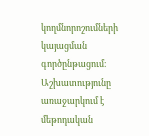կողմնորոշումների կայացման գործընթացում։ Աշխատությունը առաջարկում է մեթոդական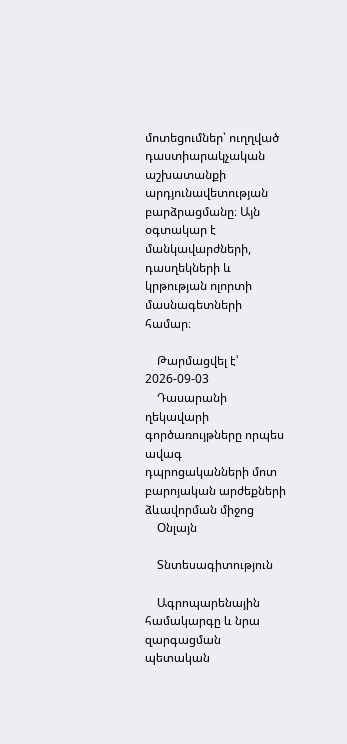մոտեցումներ՝ ուղղված դաստիարակչական աշխատանքի արդյունավետության բարձրացմանը։ Այն օգտակար է մանկավարժների, դասղեկների և կրթության ոլորտի մասնագետների համար։

    Թարմացվել է՝ 2026-09-03
    Դասարանի ղեկավարի գործառույթները որպես ավագ դպրոցականների մոտ բարոյական արժեքների ձևավորման միջոց
    Օնլայն

    Տնտեսագիտություն

    Ագրոպարենային համակարգը և նրա զարգացման պետական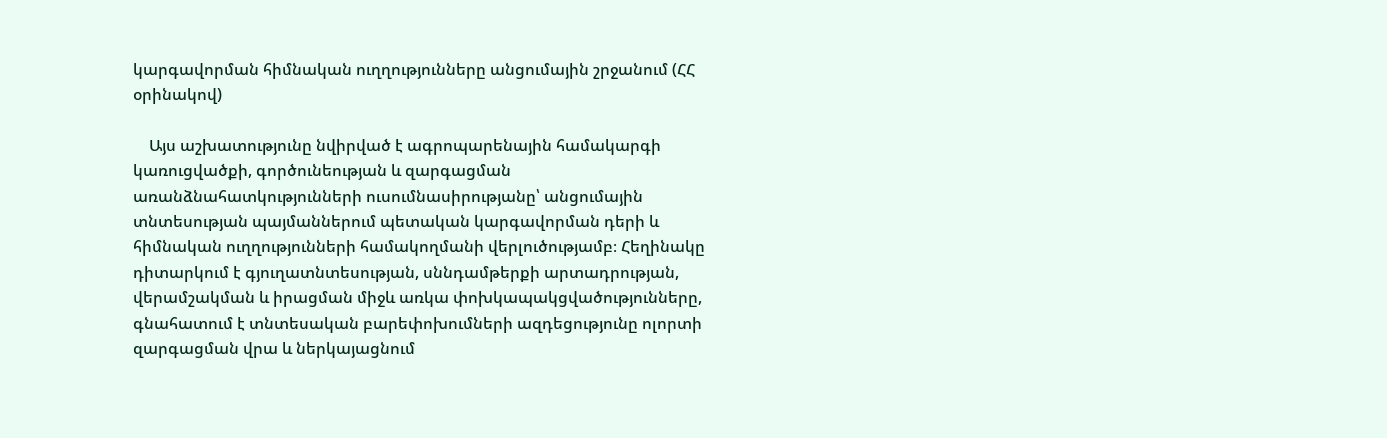կարգավորման հիմնական ուղղությունները անցումային շրջանում (ՀՀ օրինակով)

    Այս աշխատությունը նվիրված է ագրոպարենային համակարգի կառուցվածքի, գործունեության և զարգացման առանձնահատկությունների ուսումնասիրությանը՝ անցումային տնտեսության պայմաններում պետական կարգավորման դերի և հիմնական ուղղությունների համակողմանի վերլուծությամբ։ Հեղինակը դիտարկում է գյուղատնտեսության, սննդամթերքի արտադրության, վերամշակման և իրացման միջև առկա փոխկապակցվածությունները, գնահատում է տնտեսական բարեփոխումների ազդեցությունը ոլորտի զարգացման վրա և ներկայացնում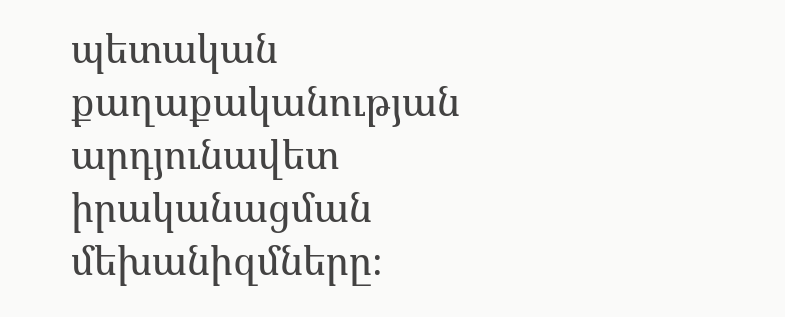պետական քաղաքականության արդյունավետ իրականացման մեխանիզմները։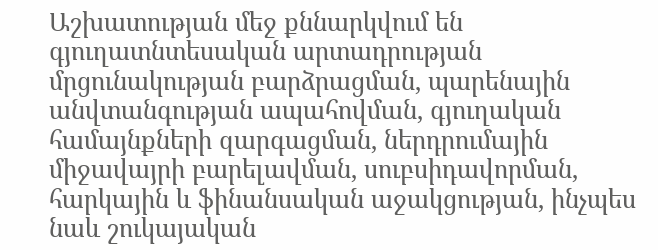Աշխատության մեջ քննարկվում են գյուղատնտեսական արտադրության մրցունակության բարձրացման, պարենային անվտանգության ապահովման, գյուղական համայնքների զարգացման, ներդրումային միջավայրի բարելավման, սուբսիդավորման, հարկային և ֆինանսական աջակցության, ինչպես նաև շուկայական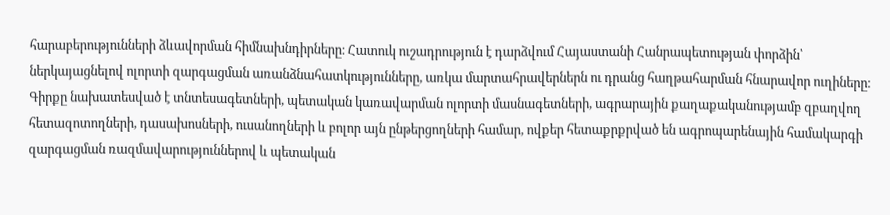հարաբերությունների ձևավորման հիմնախնդիրները։ Հատուկ ուշադրություն է դարձվում Հայաստանի Հանրապետության փորձին՝ ներկայացնելով ոլորտի զարգացման առանձնահատկությունները, առկա մարտահրավերներն ու դրանց հաղթահարման հնարավոր ուղիները։ Գիրքը նախատեսված է տնտեսագետների, պետական կառավարման ոլորտի մասնագետների, ագրարային քաղաքականությամբ զբաղվող հետազոտողների, դասախոսների, ուսանողների և բոլոր այն ընթերցողների համար, ովքեր հետաքրքրված են ագրոպարենային համակարգի զարգացման ռազմավարություններով և պետական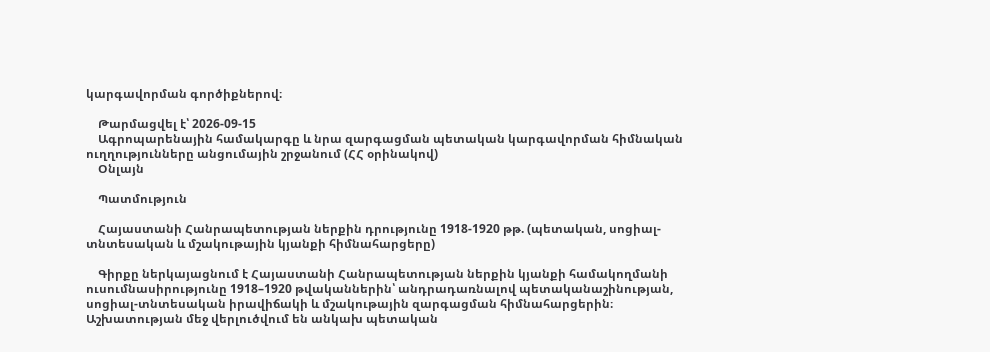կարգավորման գործիքներով։

    Թարմացվել է՝ 2026-09-15
    Ագրոպարենային համակարգը և նրա զարգացման պետական կարգավորման հիմնական ուղղությունները անցումային շրջանում (ՀՀ օրինակով)
    Օնլայն

    Պատմություն

    Հայաստանի Հանրապետության ներքին դրությունը 1918-1920 թթ. (պետական, սոցիալ-տնտեսական և մշակութային կյանքի հիմնահարցերը)

    Գիրքը ներկայացնում է Հայաստանի Հանրապետության ներքին կյանքի համակողմանի ուսումնասիրությունը 1918–1920 թվականներին՝ անդրադառնալով պետականաշինության, սոցիալ-տնտեսական իրավիճակի և մշակութային զարգացման հիմնահարցերին։ Աշխատության մեջ վերլուծվում են անկախ պետական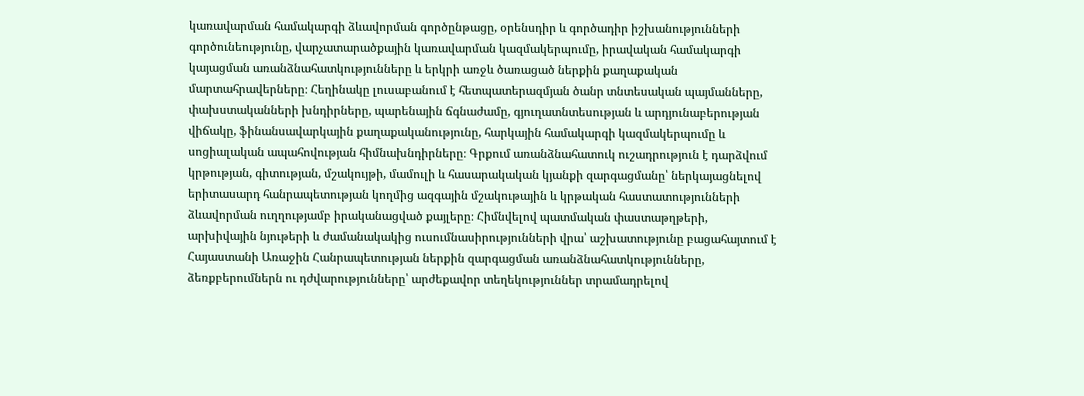կառավարման համակարգի ձևավորման գործընթացը, օրենսդիր և գործադիր իշխանությունների գործունեությունը, վարչատարածքային կառավարման կազմակերպումը, իրավական համակարգի կայացման առանձնահատկությունները և երկրի առջև ծառացած ներքին քաղաքական մարտահրավերները։ Հեղինակը լուսաբանում է հետպատերազմյան ծանր տնտեսական պայմանները, փախստականների խնդիրները, պարենային ճգնաժամը, գյուղատնտեսության և արդյունաբերության վիճակը, ֆինանսավարկային քաղաքականությունը, հարկային համակարգի կազմակերպումը և սոցիալական ապահովության հիմնախնդիրները։ Գրքում առանձնահատուկ ուշադրություն է դարձվում կրթության, գիտության, մշակույթի, մամուլի և հասարակական կյանքի զարգացմանը՝ ներկայացնելով երիտասարդ հանրապետության կողմից ազգային մշակութային և կրթական հաստատությունների ձևավորման ուղղությամբ իրականացված քայլերը։ Հիմնվելով պատմական փաստաթղթերի, արխիվային նյութերի և ժամանակակից ուսումնասիրությունների վրա՝ աշխատությունը բացահայտում է Հայաստանի Առաջին Հանրապետության ներքին զարգացման առանձնահատկությունները, ձեռքբերումներն ու դժվարությունները՝ արժեքավոր տեղեկություններ տրամադրելով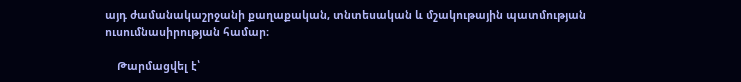այդ ժամանակաշրջանի քաղաքական, տնտեսական և մշակութային պատմության ուսումնասիրության համար։

    Թարմացվել է՝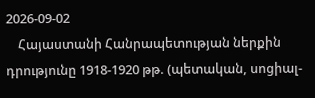2026-09-02
    Հայաստանի Հանրապետության ներքին դրությունը 1918-1920 թթ. (պետական, սոցիալ-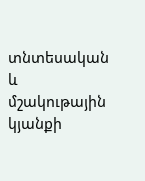տնտեսական և մշակութային կյանքի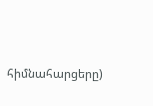հիմնահարցերը)